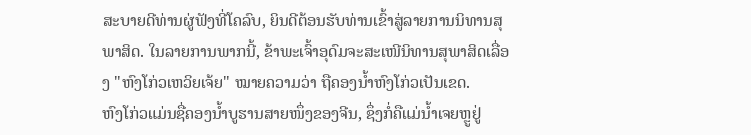ສະບາຍດີທ່ານຜູ່ຟັງທີ່ໂຄລົບ, ຍິນດີຕ້ອນຮັບທ່ານເຂົ້າສູ່ລາຍການນິທານສຸພາສິດ. ໃນລາຍການພາກນີ້, ຂ້າພະເຈົ້າອຸດົມຈະສະເໜີນິທານສຸພາສິດເລື່ອງ "ຫົງໂກ່ວເຫວິຍເຈ້ຍ" ໝາຍຄວາມວ່າ ຖືຄອງນ້ຳຫົງໂກ່ວເປັນເຂດ.
ຫົງໂກ່ວແມ່ນຊື່ຄອງນ້ຳບູຮານສາຍໜຶ່ງຂອງຈີນ, ຊຶ່ງກໍ່ຄືແມ່ນ້ຳເຈຍຫຼູຢູ່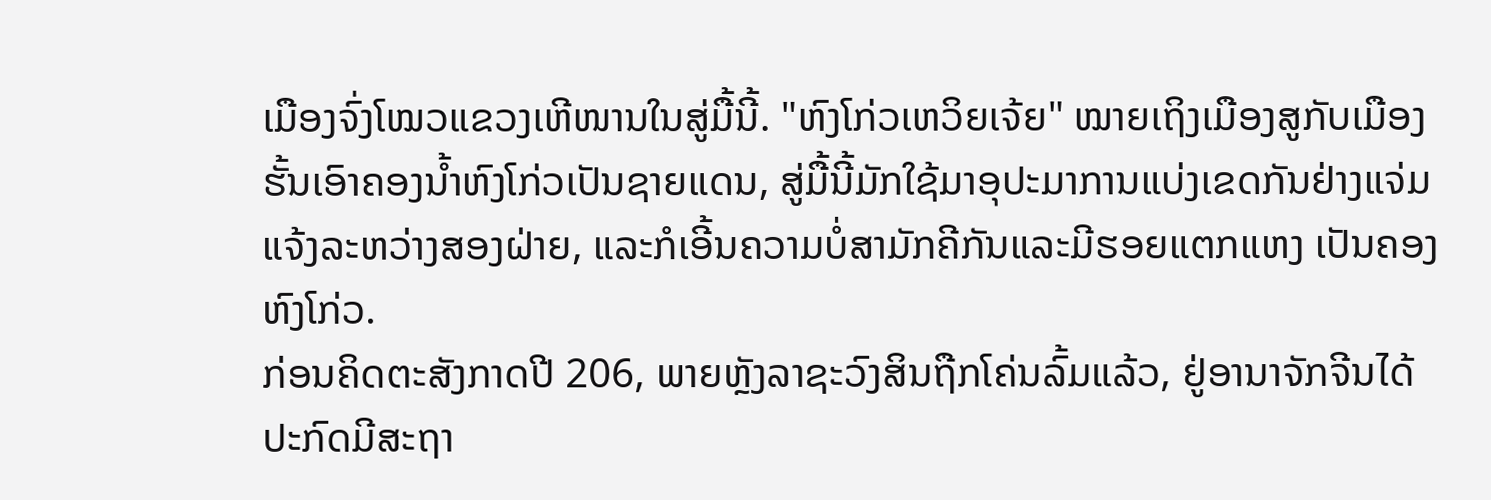ເມືອງຈົ່ງໂໝວແຂວງເຫີໜານໃນສູ່ມື້ນີ້. "ຫົງໂກ່ວເຫວິຍເຈ້ຍ" ໝາຍເຖິງເມືອງສູກັບເມືອງຮັ້ນເອົາຄອງນ້ຳຫົງໂກ່ວເປັນຊາຍແດນ, ສູ່ມື້ນີ້ມັກໃຊ້ມາອຸປະມາການແບ່ງເຂດກັນຢ່າງແຈ່ມແຈ້ງລະຫວ່າງສອງຝ່າຍ, ແລະກໍເອີ້ນຄວາມບໍ່ສາມັກຄີກັນແລະມີຮອຍແຕກແຫງ ເປັນຄອງຫົງໂກ່ວ.
ກ່ອນຄິດຕະສັງກາດປີ 206, ພາຍຫຼັງລາຊະວົງສິນຖືກໂຄ່ນລົ້ມແລ້ວ, ຢູ່ອານາຈັກຈີນໄດ້ປະກົດມີສະຖາ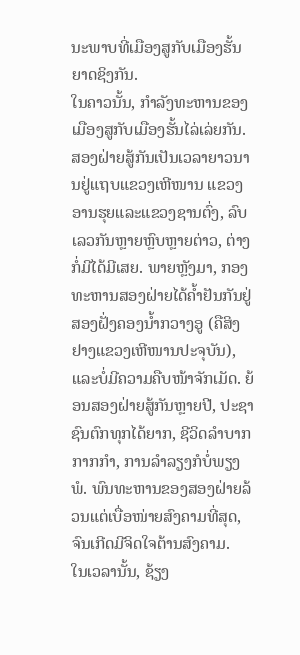ນະພາບທີ່ເມືອງສູກັບເມືອງຮັ້ນຍາດຊິງກັນ.
ໃນຄາວນັ້ນ, ກຳລັງທະຫານຂອງເມືອງສູກັບເມືອງຮັ້ນໄລ່ເລ່ຍກັນ. ສອງຝ່າຍສູ້ກັນເປັນເວລາຍາວນານຢູ່ແຖບແຂວງເຫີໜານ ແຂວງອານຮຸຍແລະແຂວງຊານຕົ່ງ, ລົບເລວກັນຫຼາຍຫຼົບຫຼາຍຕ່າວ, ຕ່າງກໍ່ມີໄດ້ມີເສຍ. ພາຍຫຼັງມາ, ກອງທະຫານສອງຝ່າຍໄດ້ຄ້ຳຢັນກັນຢູ່ສອງຝັ່ງຄອງນ້ຳກວາງອູ (ຄືສິງຢາງແຂວງເຫີໜານປະຈຸບັນ), ແລະບໍ່ມີຄວາມຄືບໜ້າຈັກເມັດ. ຍ້ອນສອງຝ່າຍສູ້ກັນຫຼາຍປີ, ປະຊາຊົນຕົກທຸກໄດ້ຍາກ, ຊີວິດລຳບາກກາກກຳ, ການລຳລຽງກໍບໍ່ພຽງພໍ. ພົນທະຫານຂອງສອງຝ່າຍລ້ວນແຕ່ເບື່ອໜ່າຍສົງຄາມທີ່ສຸດ, ຈົນເກີດມີຈິດໃຈຕ້ານສົງຄາມ.
ໃນເວລານັ້ນ, ຊ້ຽງ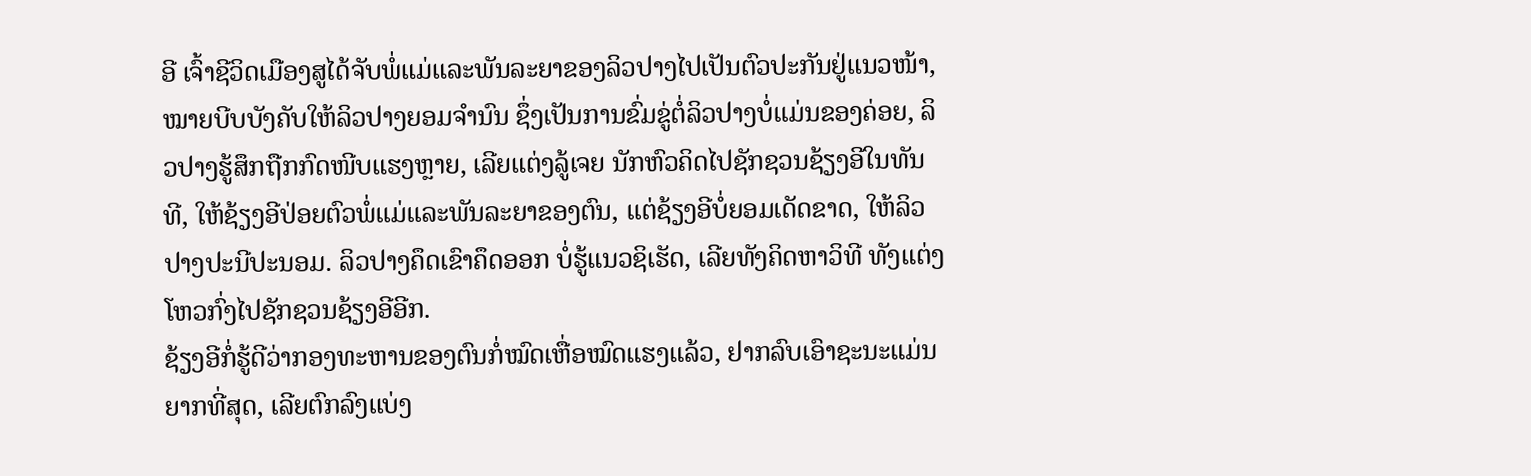ອີ ເຈົ້າຊີວິດເມືອງສູໄດ້ຈັບພໍ່ແມ່ແລະພັນລະຍາຂອງລິວປາງໄປເປັນຕົວປະກັນຢູ່ແນວໜ້າ, ໝາຍບີບບັງຄັບໃຫ້ລິວປາງຍອມຈຳນົນ ຊຶ່ງເປັນການຂົ່ມຂູ່ຕໍ່ລິວປາງບໍ່ແມ່ນຂອງຄ່ອຍ, ລິວປາງຮູ້ສຶກຖືກກົດໜີບແຮງຫຼາຍ, ເລີຍແຕ່ງລູ້ເຈຍ ນັກຫົວຄິດໄປຊັກຊວນຊ້ຽງອີໃນທັນທີ, ໃຫ້ຊ້ຽງອີປ່ອຍຕົວພໍ່ແມ່ແລະພັນລະຍາຂອງຕົນ, ແຕ່ຊ້ຽງອີບໍ່ຍອມເດັດຂາດ, ໃຫ້ລິວປາງປະນີປະນອມ. ລິວປາງຄຶດເຂົາຄຶດອອກ ບໍ່ຮູ້ແນວຊິເຮັດ, ເລີຍທັງຄິດຫາວິທີ ທັງແຕ່ງໂຫວກົ່ງໄປຊັກຊວນຊ້ຽງອີອີກ.
ຊ້ຽງອີກໍ່ຮູ້ດີວ່າກອງທະຫານຂອງຕົນກໍ່ໝົດເຫື່ອໝົດແຮງແລ້ວ, ຢາກລົບເອົາຊະນະແມ່ນຍາກທີ່ສຸດ, ເລີຍຕົກລົງແບ່ງ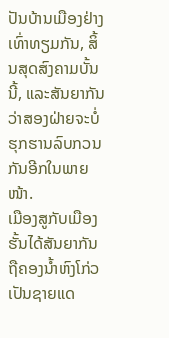ປັນບ້ານເມືອງຢ່າງເທົ່າທຽມກັນ, ສິ້ນສຸດສົງຄາມບັ້ນນີ້, ແລະສັນຍາກັນວ່າສອງຝ່າຍຈະບໍ່ຮຸກຮານລົບກວນກັນອີກໃນພາຍໜ້າ.
ເມືອງສູກັບເມືອງຮັ້ນໄດ້ສັນຍາກັນຖືຄອງນ້ຳຫົງໂກ່ວເປັນຊາຍແດ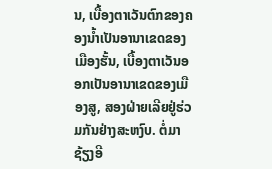ນ, ເບື້ອງຕາເວັນຕົກຂອງຄອງນ້ຳເປັນອານາເຂດຂອງເມືອງຮັ້ນ, ເບື້ອງຕາເວັນອອກເປັນອານາເຂດຂອງເມືອງສູ, ສອງຝ່າຍເລີຍຢູ່ຮ່ວມກັນຢ່າງສະຫງົບ. ຕໍ່ມາ ຊ້ຽງອີ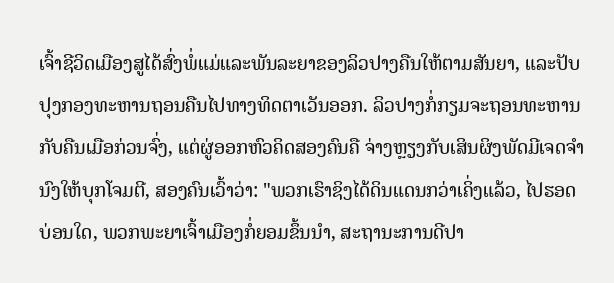ເຈົ້າຊີວິດເມືອງສູໄດ້ສົ່ງພໍ່ແມ່ແລະພັນລະຍາຂອງລິວປາງຄືນໃຫ້ຕາມສັນຍາ, ແລະປັບປຸງກອງທະຫານຖອນຄືນໄປທາງທິດຕາເວັນອອກ. ລິວປາງກໍ່ກຽມຈະຖອນທະຫານກັບຄືນເມືອກ່ວນຈົ່ງ, ແຕ່ຜູ່ອອກຫົວຄິດສອງຄົນຄື ຈ່າງຫຼຽງກັບເສິນຜິງພັດມີເຈດຈຳນົງໃຫ້ບຸກໂຈມຕີ, ສອງຄົນເວົ້າວ່າ: "ພວກເຮົາຊິງໄດ້ດິນແດນກວ່າເຄິ່ງແລ້ວ, ໄປຮອດບ່ອນໃດ, ພວກພະຍາເຈົ້າເມືອງກໍ່ຍອມຂຶ້ນນຳ, ສະຖານະການດີປາ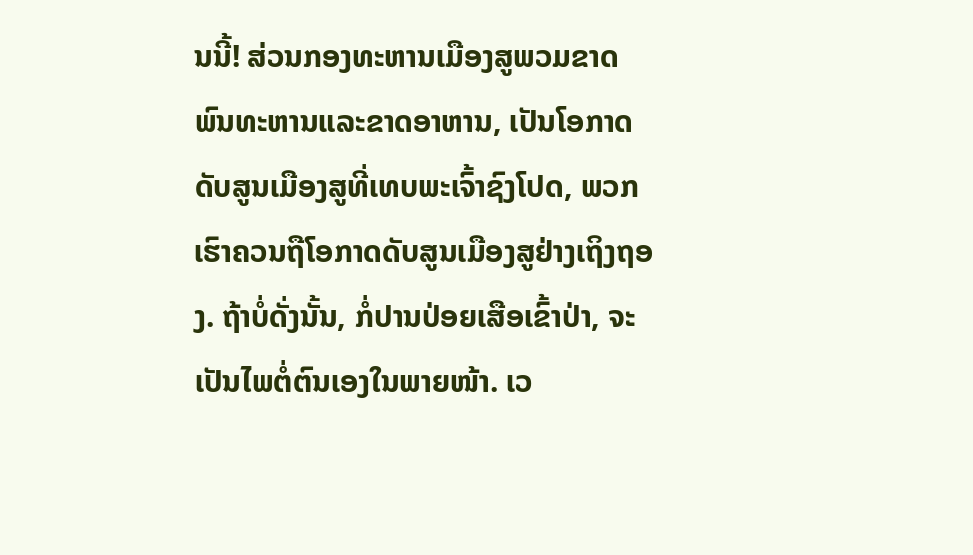ນນີ້! ສ່ວນກອງທະຫານເມືອງສູພວມຂາດພົນທະຫານແລະຂາດອາຫານ, ເປັນໂອກາດດັບສູນເມືອງສູທີ່ເທບພະເຈົ້າຊົງໂປດ, ພວກເຮົາຄວນຖືໂອກາດດັບສູນເມືອງສູຢ່າງເຖິງຖອງ. ຖ້າບໍ່ດັ່ງນັ້ນ, ກໍ່ປານປ່ອຍເສືອເຂົ້າປ່າ, ຈະເປັນໄພຕໍ່ຕົນເອງໃນພາຍໜ້າ. ເວ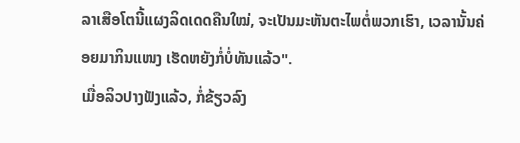ລາເສືອໂຕນີ້ແຜງລິດເດດຄືນໃໝ່, ຈະເປັນມະຫັນຕະໄພຕໍ່ພວກເຮົາ, ເວລານັ້ນຄ່ອຍມາກິນແໜງ ເຮັດຫຍັງກໍ່ບໍ່ທັນແລ້ວ".
ເມື່ອລິວປາງຟັງແລ້ວ, ກໍ່ຂ້ຽວລົງ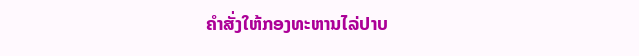ຄຳສັ່ງໃຫ້ກອງທະຫານໄລ່ປາບ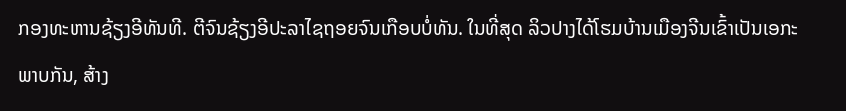ກອງທະຫານຊ້ຽງອີທັນທີ. ຕີຈົນຊ້ຽງອີປະລາໄຊຖອຍຈົນເກືອບບໍ່ທັນ. ໃນທີ່ສຸດ ລິວປາງໄດ້ໂຮມບ້ານເມືອງຈີນເຂົ້າເປັນເອກະພາບກັນ, ສ້າງ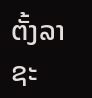ຕັ້ງລາຊະ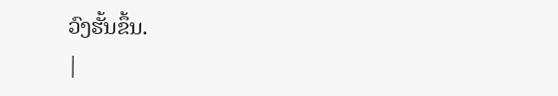ວົງຮັ້ນຂຶ້ນ.
|